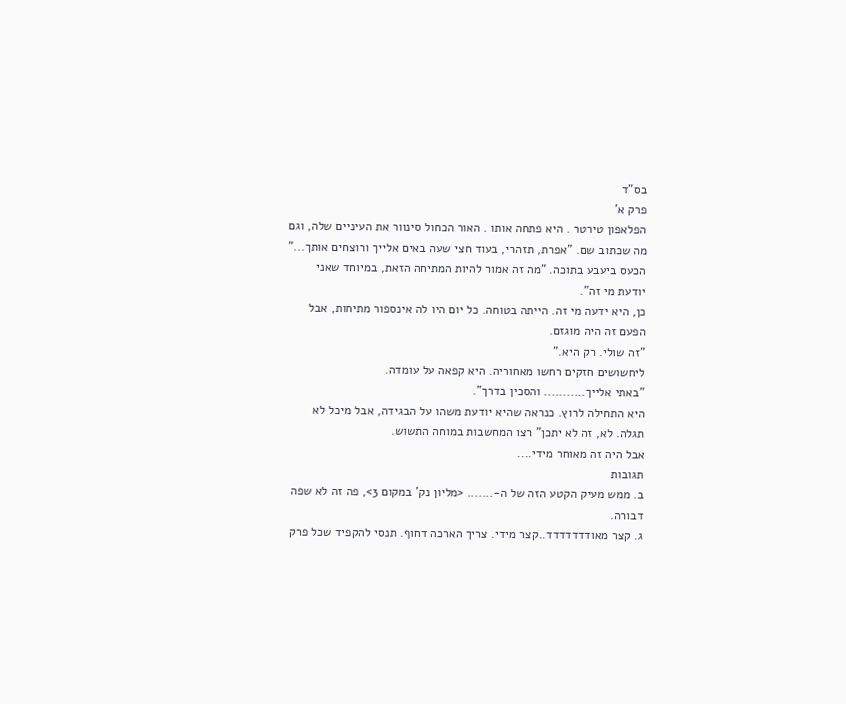בס"ד
פרק א'
הפלאפון טירטר . היא פתחה אותו . האור הכחול סינוור את העיניים שלה, וגם מה שכתוב שם. "אפרת, תזהרי, בעוד חצי שעה באים אלייך ורוצחים אותך..."
הכעס ביעבע בתוכה. "מה זה אמור להיות המתיחה הזאת, במיוחד שאני יודעת מי זה".
כן, היא ידעה מי זה. הייתה בטוחה. כל יום היו לה אינספור מתיחות, אבל הפעם זה היה מוגזם.
"זה שולי. רק היא."
ליחשושים חזקים רחשו מאחוריה. היא קפאה על עומדה.
"באתי אלייך........... והסכין בדרך".
היא התחילה לרוץ. כנראה שהיא יודעת משהו על הבגידה, אבל מיכל לא תגלה. לא, זה לא יתכן" רצו המחשבות במוחה התשוש.
אבל היה זה מאוחר מידי....
תגובות
ב. ממש מעיק הקטע הזה של ה-....... <מליון נק' במקום 3>, פה זה לא שפה דבורה.
ג. קצר מאודדדדדדד..קצר מידי. צריך הארכה דחוף. תנסי להקפיד שכל פרק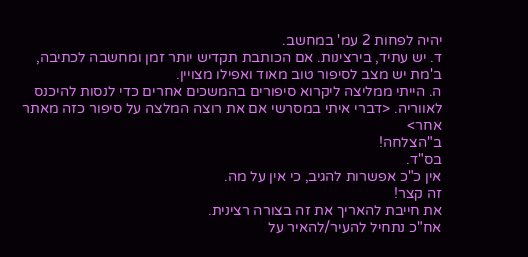יהיה לפחות 2 עמ' במחשב.
ד. יש עתיד, בירצינות. אם הכותבת תקדיש יותר זמן ומחשבה לכתיבה, ב'מת יש מצב לסיפור טוב מאוד ואפילו מצויין.
ה. הייתי ממליצה ליקרוא סיפורים בהמשכים אחרים כדי לנסות להיכנס לאווריה. <דברי איתי במסרשי אם את רוצה המלצה על סיפור כזה מאתר אחר>
ב"הצלחה!
בס"ד.
אין כ"כ אפשרות להגיב, כי אין על מה.
זה קצר!
את חייבת להאריך את זה בצורה רצינית.
אח"כ נתחיל להעיר/להאיר על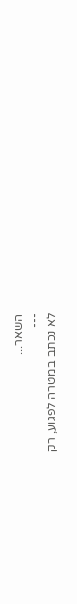השאר...
---
לא נכתב במטרה לפגוע, רק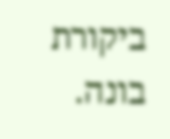ביקורת בונה.